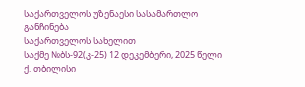საქართველოს უზენაესი სასამართლო
განჩინება
საქართველოს სახელით
საქმე №ბს-92(კ-25) 12 დეკემბერი, 2025 წელი
ქ. თბილისი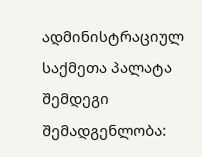ადმინისტრაციულ საქმეთა პალატა
შემდეგი შემადგენლობა: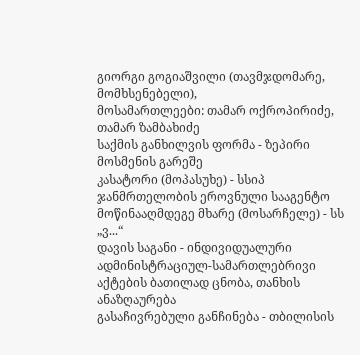გიორგი გოგიაშვილი (თავმჯდომარე, მომხსენებელი),
მოსამართლეები: თამარ ოქროპირიძე, თამარ ზამბახიძე
საქმის განხილვის ფორმა - ზეპირი მოსმენის გარეშე
კასატორი (მოპასუხე) - სსიპ ჯანმრთელობის ეროვნული სააგენტო
მოწინააღმდეგე მხარე (მოსარჩელე) - სს „ვ...“
დავის საგანი - ინდივიდუალური ადმინისტრაციულ-სამართლებრივი აქტების ბათილად ცნობა, თანხის ანაზღაურება
გასაჩივრებული განჩინება - თბილისის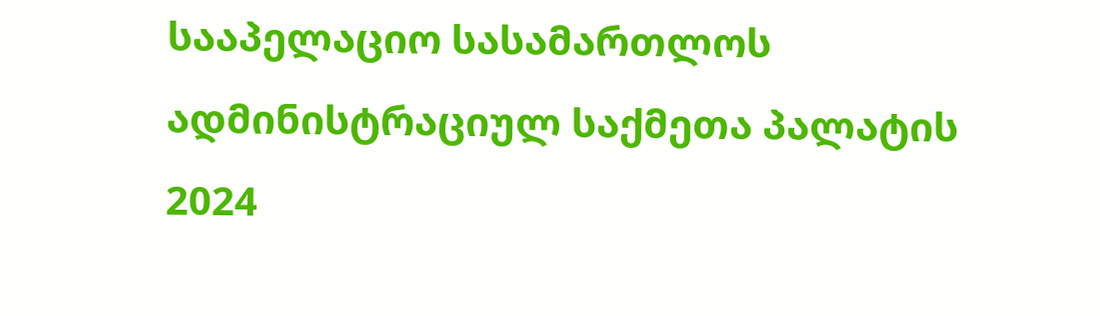სააპელაციო სასამართლოს ადმინისტრაციულ საქმეთა პალატის 2024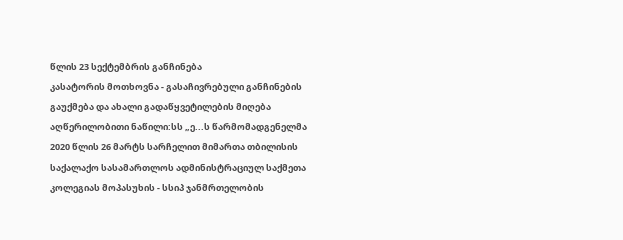წლის 23 სექტემბრის განჩინება
კასატორის მოთხოვნა - გასაჩივრებული განჩინების გაუქმება და ახალი გადაწყვეტილების მიღება
აღწერილობითი ნაწილი:სს „ე...ს წარმომადგენელმა 2020 წლის 26 მარტს სარჩელით მიმართა თბილისის საქალაქო სასამართლოს ადმინისტრაციულ საქმეთა კოლეგიას მოპასუხის - სსიპ ჯანმრთელობის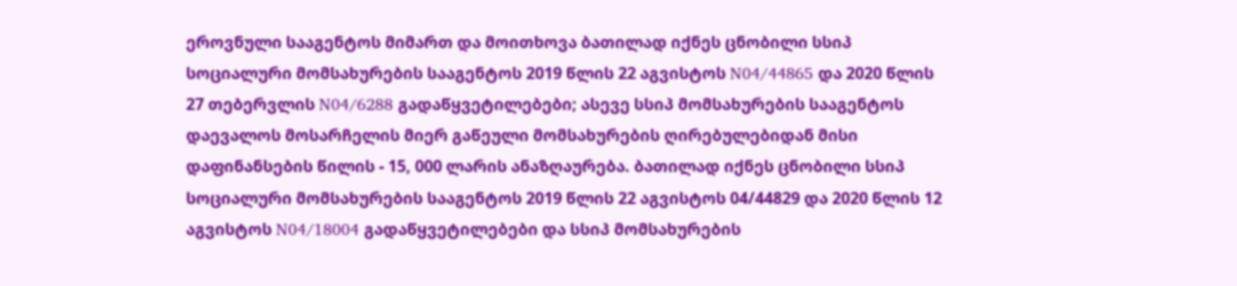ეროვნული სააგენტოს მიმართ და მოითხოვა ბათილად იქნეს ცნობილი სსიპ სოციალური მომსახურების სააგენტოს 2019 წლის 22 აგვისტოს N04/44865 და 2020 წლის 27 თებერვლის N04/6288 გადაწყვეტილებები; ასევე სსიპ მომსახურების სააგენტოს დაევალოს მოსარჩელის მიერ გაწეული მომსახურების ღირებულებიდან მისი დაფინანსების წილის - 15, 000 ლარის ანაზღაურება. ბათილად იქნეს ცნობილი სსიპ სოციალური მომსახურების სააგენტოს 2019 წლის 22 აგვისტოს 04/44829 და 2020 წლის 12 აგვისტოს N04/18004 გადაწყვეტილებები და სსიპ მომსახურების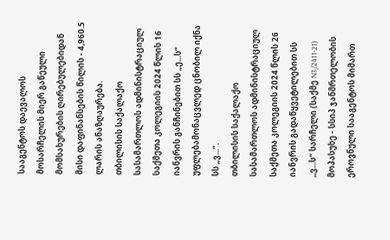სააგენტოს დაევალოს მოსარჩელის მიერ გაწეული მომსახურების ღირებულებიდან მისი დაფინანსების წილის - 4,960.5 ლარის ანაზღაურება.
თბილისის საქალაქო სასამართლოს ადმინისტრაციულ საქმეთა კოლეგიის 2024 წლის 16 იანვრის განჩინებით სს „ე...ს“ უფლებამონაცვლედ ცნობილ იქნა სს „ვ...“.
თბილისის საქალაქო სასამართლოს ადმინისტრაციულ საქმეთა კოლეგიის 2024 წლის 26 იანვრის გადაწყვეტილებით სს ,,ვ...ს“ სარჩელი (საქმე N3/2411-21) მოპასუხე - სსიპ ჯანმრთელობის ეროვნული სააგენტოს მიმართ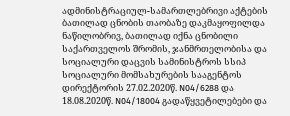ადმინისტრაციულ-სამართლებრივი აქტების ბათილად ცნობის თაობაზე დაკმაყოფილდა ნაწილობრივ, ბათილად იქნა ცნობილი საქართველოს შრომის, ჯანმრთელობისა და სოციალური დაცვის სამინისტროს სსიპ სოციალური მომსახურების სააგენტოს დირექტორის 27.02.2020წ. N04/6288 და 18.08.2020წ. N04/18004 გადაწყვეტილებები და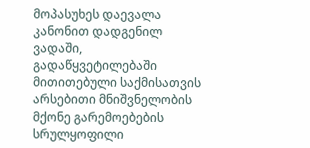მოპასუხეს დაევალა კანონით დადგენილ ვადაში, გადაწყვეტილებაში მითითებული საქმისათვის არსებითი მნიშვნელობის მქონე გარემოებების სრულყოფილი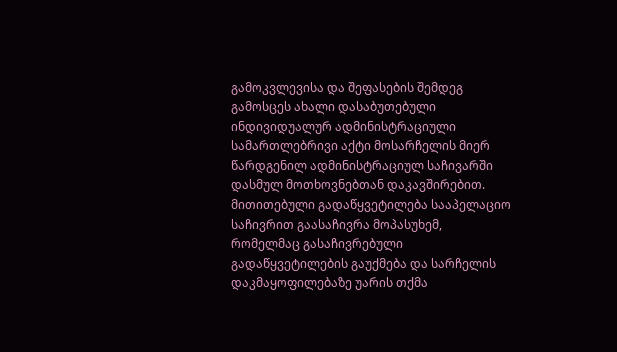გამოკვლევისა და შეფასების შემდეგ გამოსცეს ახალი დასაბუთებული ინდივიდუალურ ადმინისტრაციული სამართლებრივი აქტი მოსარჩელის მიერ წარდგენილ ადმინისტრაციულ საჩივარში დასმულ მოთხოვნებთან დაკავშირებით. მითითებული გადაწყვეტილება სააპელაციო საჩივრით გაასაჩივრა მოპასუხემ, რომელმაც გასაჩივრებული გადაწყვეტილების გაუქმება და სარჩელის დაკმაყოფილებაზე უარის თქმა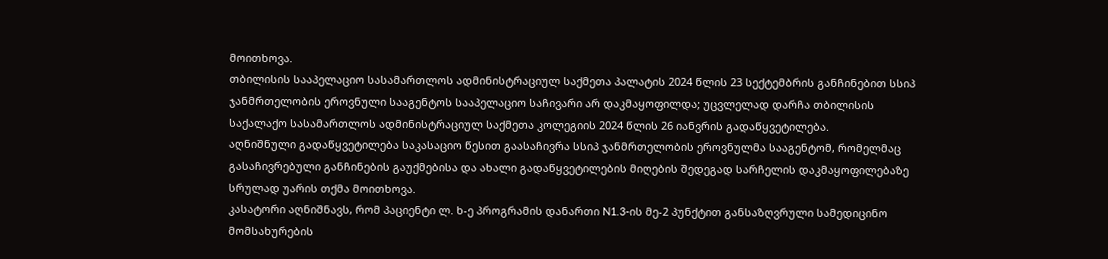მოითხოვა.
თბილისის სააპელაციო სასამართლოს ადმინისტრაციულ საქმეთა პალატის 2024 წლის 23 სექტემბრის განჩინებით სსიპ ჯანმრთელობის ეროვნული სააგენტოს სააპელაციო საჩივარი არ დაკმაყოფილდა; უცვლელად დარჩა თბილისის საქალაქო სასამართლოს ადმინისტრაციულ საქმეთა კოლეგიის 2024 წლის 26 იანვრის გადაწყვეტილება.
აღნიშნული გადაწყვეტილება საკასაციო წესით გაასაჩივრა სსიპ ჯანმრთელობის ეროვნულმა სააგენტომ, რომელმაც გასაჩივრებული განჩინების გაუქმებისა და ახალი გადაწყვეტილების მიღების შედეგად სარჩელის დაკმაყოფილებაზე სრულად უარის თქმა მოითხოვა.
კასატორი აღნიშნავს, რომ პაციენტი ლ. ხ-ე პროგრამის დანართი N1.3-ის მე-2 პუნქტით განსაზღვრული სამედიცინო მომსახურების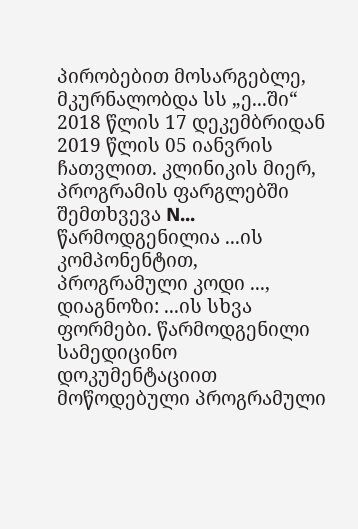პირობებით მოსარგებლე, მკურნალობდა სს „ე...ში“ 2018 წლის 17 დეკემბრიდან 2019 წლის 05 იანვრის ჩათვლით. კლინიკის მიერ, პროგრამის ფარგლებში შემთხვევა N... წარმოდგენილია ...ის კომპონენტით, პროგრამული კოდი ..., დიაგნოზი: ...ის სხვა ფორმები. წარმოდგენილი სამედიცინო დოკუმენტაციით მოწოდებული პროგრამული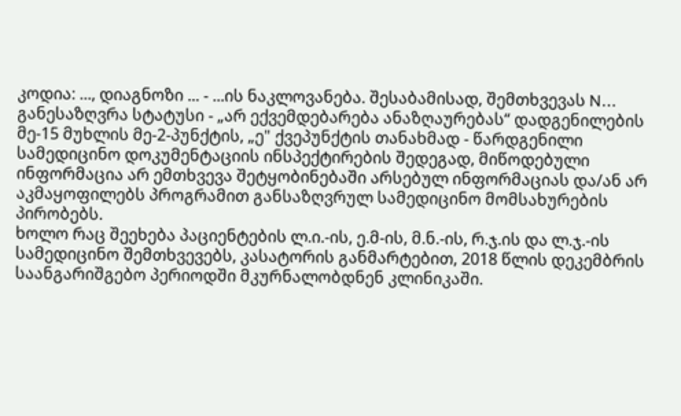კოდია: ..., დიაგნოზი ... - ...ის ნაკლოვანება. შესაბამისად, შემთხვევას N... განესაზღვრა სტატუსი - „არ ექვემდებარება ანაზღაურებას“ დადგენილების მე-15 მუხლის მე-2-პუნქტის, „ე" ქვეპუნქტის თანახმად - წარდგენილი სამედიცინო დოკუმენტაციის ინსპექტირების შედეგად, მიწოდებული ინფორმაცია არ ემთხვევა შეტყობინებაში არსებულ ინფორმაციას და/ან არ აკმაყოფილებს პროგრამით განსაზღვრულ სამედიცინო მომსახურების პირობებს.
ხოლო რაც შეეხება პაციენტების ლ.ი.-ის, ე.მ-ის, მ.ნ.-ის, რ.ჯ.ის და ლ.ჯ.-ის სამედიცინო შემთხვევებს, კასატორის განმარტებით, 2018 წლის დეკემბრის საანგარიშგებო პერიოდში მკურნალობდნენ კლინიკაში.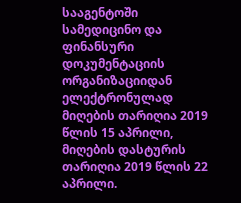სააგენტოში სამედიცინო და ფინანსური დოკუმენტაციის ორგანიზაციიდან ელექტრონულად მიღების თარიღია 2019 წლის 15 აპრილი, მიღების დასტურის თარიღია 2019 წლის 22 აპრილი.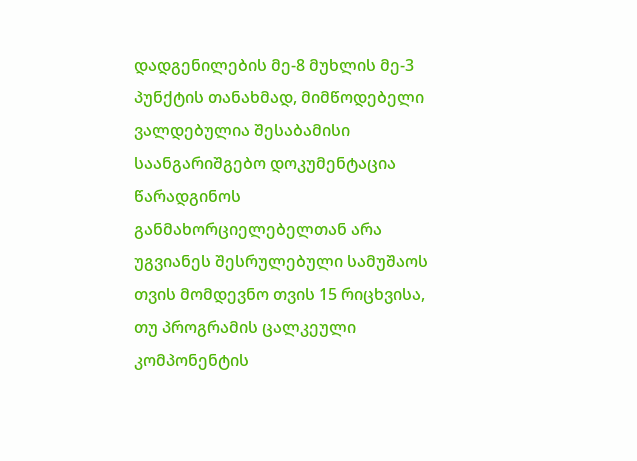დადგენილების მე-8 მუხლის მე-3 პუნქტის თანახმად, მიმწოდებელი ვალდებულია შესაბამისი საანგარიშგებო დოკუმენტაცია წარადგინოს განმახორციელებელთან არა უგვიანეს შესრულებული სამუშაოს თვის მომდევნო თვის 15 რიცხვისა, თუ პროგრამის ცალკეული კომპონენტის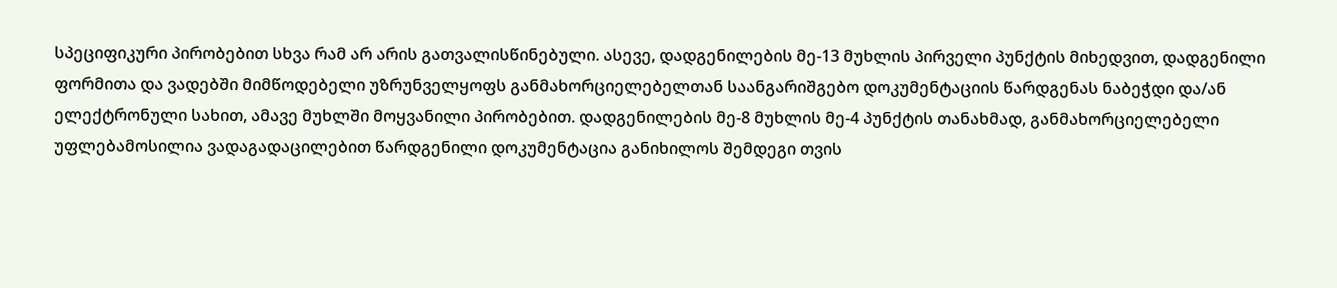სპეციფიკური პირობებით სხვა რამ არ არის გათვალისწინებული. ასევე, დადგენილების მე-13 მუხლის პირველი პუნქტის მიხედვით, დადგენილი ფორმითა და ვადებში მიმწოდებელი უზრუნველყოფს განმახორციელებელთან საანგარიშგებო დოკუმენტაციის წარდგენას ნაბეჭდი და/ან ელექტრონული სახით, ამავე მუხლში მოყვანილი პირობებით. დადგენილების მე-8 მუხლის მე-4 პუნქტის თანახმად, განმახორციელებელი უფლებამოსილია ვადაგადაცილებით წარდგენილი დოკუმენტაცია განიხილოს შემდეგი თვის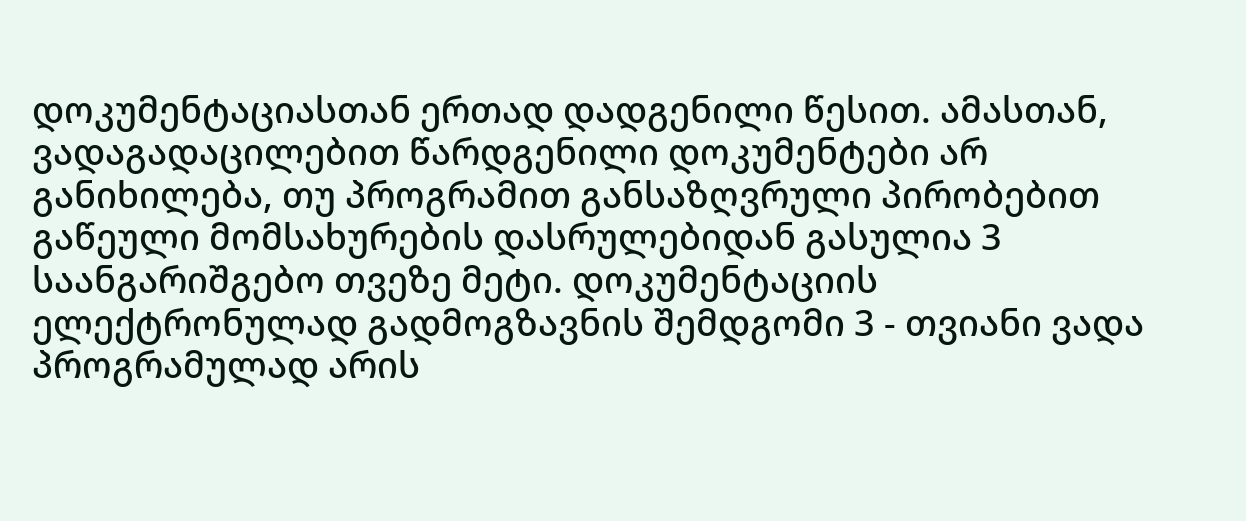დოკუმენტაციასთან ერთად დადგენილი წესით. ამასთან, ვადაგადაცილებით წარდგენილი დოკუმენტები არ განიხილება, თუ პროგრამით განსაზღვრული პირობებით გაწეული მომსახურების დასრულებიდან გასულია 3 საანგარიშგებო თვეზე მეტი. დოკუმენტაციის ელექტრონულად გადმოგზავნის შემდგომი 3 - თვიანი ვადა პროგრამულად არის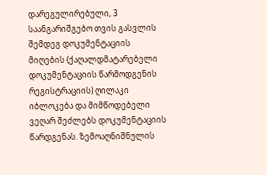დარეგულირებული, 3 საანგარიშგებო თვის გასვლის შემდეგ დოკუმენტაციის მიღების (ქაღალდმატარებელი დოკუმენტაციის წარმოდგენის რეგისტრაციის) ღილაკი იბლოკება და მიმწოდებელი ვეღარ შეძლებს დოკუმენტაციის წარდგენას. ზემოაღნიშნულის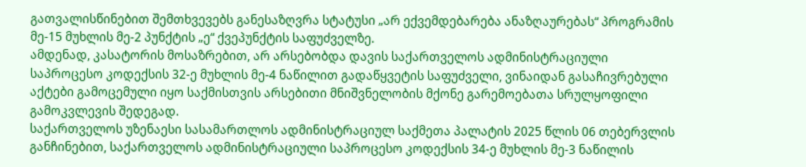გათვალისწინებით შემთხვევებს განესაზღვრა სტატუსი „არ ექვემდებარება ანაზღაურებას“ პროგრამის მე-15 მუხლის მე-2 პუნქტის „ე“ ქვეპუნქტის საფუძველზე.
ამდენად, კასატორის მოსაზრებით, არ არსებობდა დავის საქართველოს ადმინისტრაციული საპროცესო კოდექსის 32-ე მუხლის მე-4 ნაწილით გადაწყვეტის საფუძველი, ვინაიდან გასაჩივრებული აქტები გამოცემული იყო საქმისთვის არსებითი მნიშვნელობის მქონე გარემოებათა სრულყოფილი გამოკვლევის შედეგად.
საქართველოს უზენაესი სასამართლოს ადმინისტრაციულ საქმეთა პალატის 2025 წლის 06 თებერვლის განჩინებით, საქართველოს ადმინისტრაციული საპროცესო კოდექსის 34-ე მუხლის მე-3 ნაწილის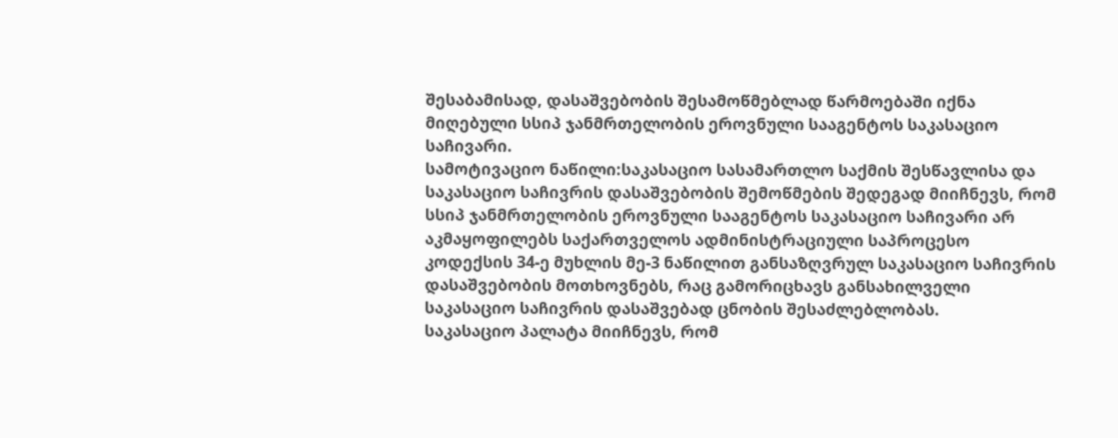შესაბამისად, დასაშვებობის შესამოწმებლად წარმოებაში იქნა მიღებული სსიპ ჯანმრთელობის ეროვნული სააგენტოს საკასაციო საჩივარი.
სამოტივაციო ნაწილი:საკასაციო სასამართლო საქმის შესწავლისა და საკასაციო საჩივრის დასაშვებობის შემოწმების შედეგად მიიჩნევს, რომ სსიპ ჯანმრთელობის ეროვნული სააგენტოს საკასაციო საჩივარი არ აკმაყოფილებს საქართველოს ადმინისტრაციული საპროცესო კოდექსის 34-ე მუხლის მე-3 ნაწილით განსაზღვრულ საკასაციო საჩივრის დასაშვებობის მოთხოვნებს, რაც გამორიცხავს განსახილველი საკასაციო საჩივრის დასაშვებად ცნობის შესაძლებლობას.
საკასაციო პალატა მიიჩნევს, რომ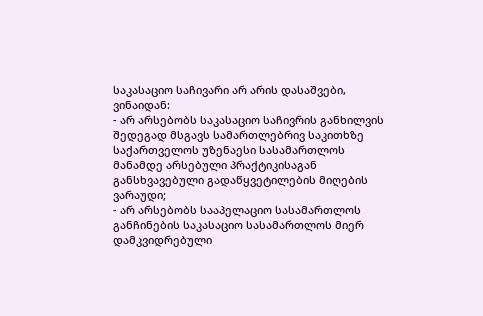საკასაციო საჩივარი არ არის დასაშვები, ვინაიდან:
- არ არსებობს საკასაციო საჩივრის განხილვის შედეგად მსგავს სამართლებრივ საკითხზე საქართველოს უზენაესი სასამართლოს მანამდე არსებული პრაქტიკისაგან განსხვავებული გადაწყვეტილების მიღების ვარაუდი;
- არ არსებობს სააპელაციო სასამართლოს განჩინების საკასაციო სასამართლოს მიერ დამკვიდრებული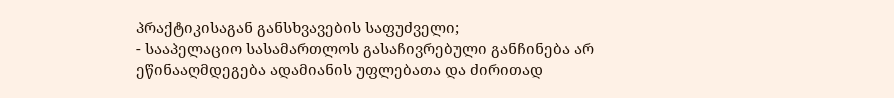პრაქტიკისაგან განსხვავების საფუძველი;
- სააპელაციო სასამართლოს გასაჩივრებული განჩინება არ ეწინააღმდეგება ადამიანის უფლებათა და ძირითად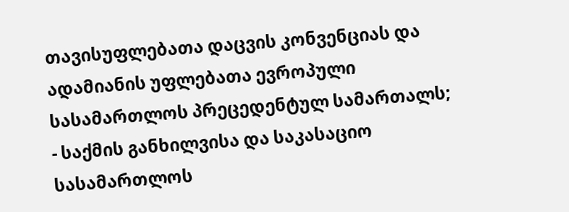თავისუფლებათა დაცვის კონვენციას და ადამიანის უფლებათა ევროპული სასამართლოს პრეცედენტულ სამართალს;
- საქმის განხილვისა და საკასაციო სასამართლოს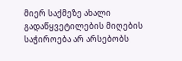მიერ საქმეზე ახალი გადაწყვეტილების მიღების საჭიროება არ არსებობს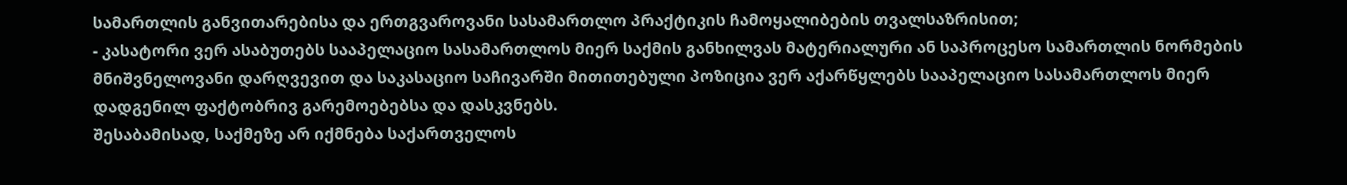სამართლის განვითარებისა და ერთგვაროვანი სასამართლო პრაქტიკის ჩამოყალიბების თვალსაზრისით;
- კასატორი ვერ ასაბუთებს სააპელაციო სასამართლოს მიერ საქმის განხილვას მატერიალური ან საპროცესო სამართლის ნორმების მნიშვნელოვანი დარღვევით და საკასაციო საჩივარში მითითებული პოზიცია ვერ აქარწყლებს სააპელაციო სასამართლოს მიერ დადგენილ ფაქტობრივ გარემოებებსა და დასკვნებს.
შესაბამისად, საქმეზე არ იქმნება საქართველოს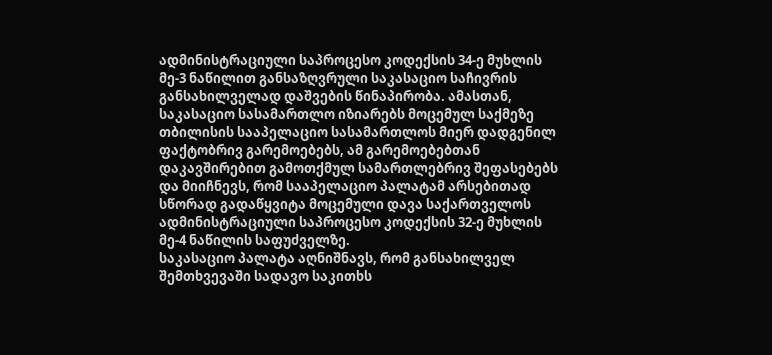ადმინისტრაციული საპროცესო კოდექსის 34-ე მუხლის მე-3 ნაწილით განსაზღვრული საკასაციო საჩივრის განსახილველად დაშვების წინაპირობა. ამასთან, საკასაციო სასამართლო იზიარებს მოცემულ საქმეზე თბილისის სააპელაციო სასამართლოს მიერ დადგენილ ფაქტობრივ გარემოებებს, ამ გარემოებებთან დაკავშირებით გამოთქმულ სამართლებრივ შეფასებებს და მიიჩნევს, რომ სააპელაციო პალატამ არსებითად სწორად გადაწყვიტა მოცემული დავა საქართველოს ადმინისტრაციული საპროცესო კოდექსის 32-ე მუხლის მე-4 ნაწილის საფუძველზე.
საკასაციო პალატა აღნიშნავს, რომ განსახილველ შემთხვევაში სადავო საკითხს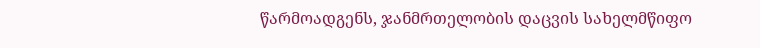წარმოადგენს, ჯანმრთელობის დაცვის სახელმწიფო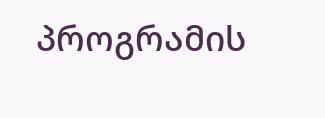პროგრამის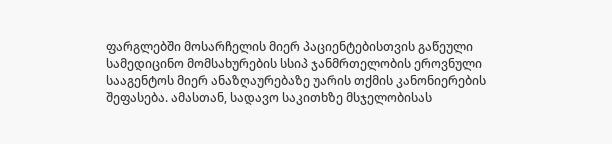ფარგლებში მოსარჩელის მიერ პაციენტებისთვის გაწეული სამედიცინო მომსახურების სსიპ ჯანმრთელობის ეროვნული სააგენტოს მიერ ანაზღაურებაზე უარის თქმის კანონიერების შეფასება. ამასთან, სადავო საკითხზე მსჯელობისას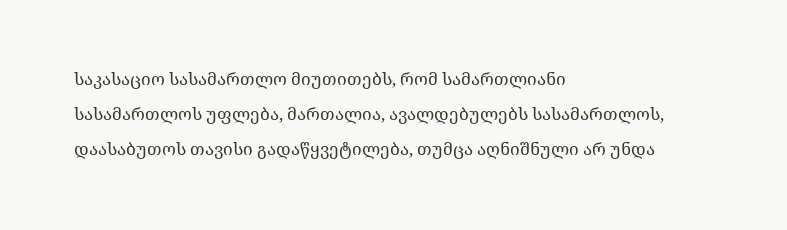საკასაციო სასამართლო მიუთითებს, რომ სამართლიანი სასამართლოს უფლება, მართალია, ავალდებულებს სასამართლოს, დაასაბუთოს თავისი გადაწყვეტილება, თუმცა აღნიშნული არ უნდა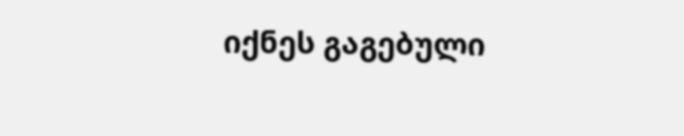იქნეს გაგებული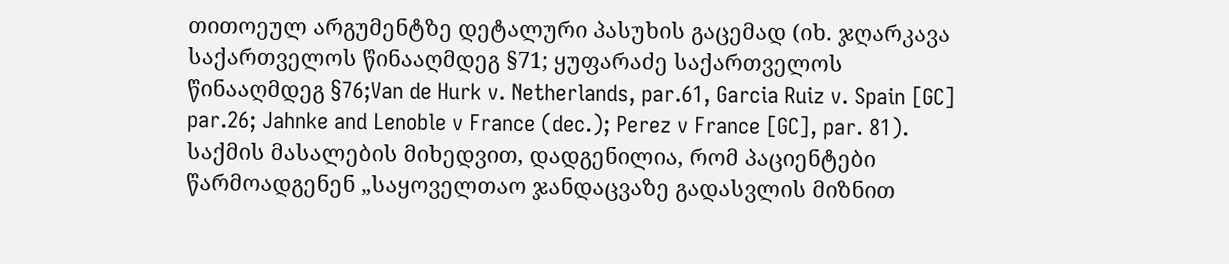თითოეულ არგუმენტზე დეტალური პასუხის გაცემად (იხ. ჯღარკავა საქართველოს წინააღმდეგ §71; ყუფარაძე საქართველოს წინააღმდეგ §76;Van de Hurk v. Netherlands, par.61, Garcia Ruiz v. Spain [GC] par.26; Jahnke and Lenoble v France (dec.); Perez v France [GC], par. 81).
საქმის მასალების მიხედვით, დადგენილია, რომ პაციენტები წარმოადგენენ „საყოველთაო ჯანდაცვაზე გადასვლის მიზნით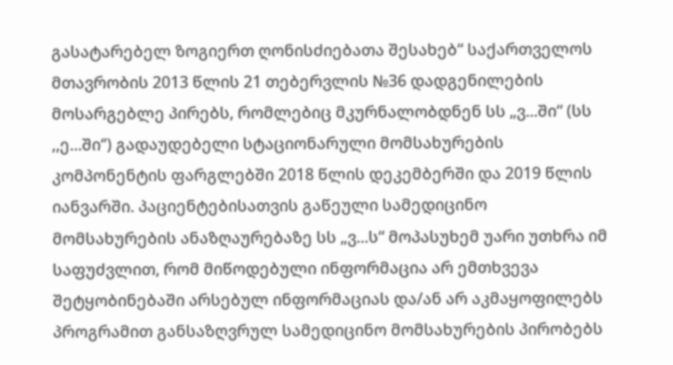გასატარებელ ზოგიერთ ღონისძიებათა შესახებ“ საქართველოს მთავრობის 2013 წლის 21 თებერვლის №36 დადგენილების მოსარგებლე პირებს, რომლებიც მკურნალობდნენ სს „ვ...ში“ (სს ,,ე...ში‘’) გადაუდებელი სტაციონარული მომსახურების კომპონენტის ფარგლებში 2018 წლის დეკემბერში და 2019 წლის იანვარში. პაციენტებისათვის გაწეული სამედიცინო მომსახურების ანაზღაურებაზე სს „ვ...ს“ მოპასუხემ უარი უთხრა იმ საფუძვლით, რომ მიწოდებული ინფორმაცია არ ემთხვევა შეტყობინებაში არსებულ ინფორმაციას და/ან არ აკმაყოფილებს პროგრამით განსაზღვრულ სამედიცინო მომსახურების პირობებს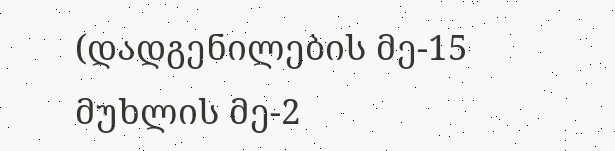(დადგენილების მე-15 მუხლის მე-2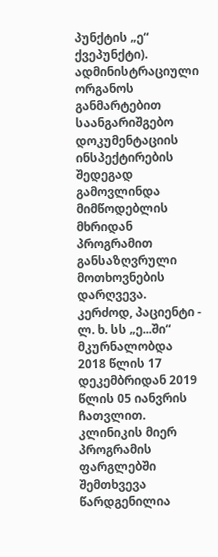პუნქტის „ე“ ქვეპუნქტი).
ადმინისტრაციული ორგანოს განმარტებით საანგარიშგებო დოკუმენტაციის ინსპექტირების შედეგად გამოვლინდა მიმწოდებლის მხრიდან პროგრამით განსაზღვრული მოთხოვნების დარღვევა. კერძოდ, პაციენტი - ლ. ხ. სს „ე...ში“ მკურნალობდა 2018 წლის 17 დეკემბრიდან 2019 წლის 05 იანვრის ჩათვლით. კლინიკის მიერ პროგრამის ფარგლებში შემთხვევა წარდგენილია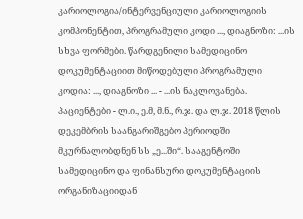კარიოლოგია/ინტერვენციული კარიოლოგიის კომპონენტით, პროგრამული კოდი ..., დიაგნოზი: ...ის სხვა ფორმები. წარდგენილი სამედიცინო დოკუმენტაციით მიწოდებული პროგრამული კოდია: ..., დიაგნოზი ... - ...ის ნაკლოვანება. პაციენტები - ლ.ი., ე.მ, მ.ნ., რ.ჯ. და ლ.ჯ. 2018 წლის დეკემბრის საანგარიშგებო პერიოდში მკურნალობდნენ სს „ე...ში“. სააგენტოში სამედიცინო და ფინანსური დოკუმენტაციის ორგანიზაციიდან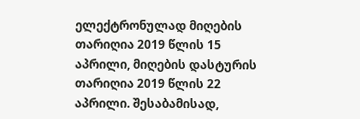ელექტრონულად მიღების თარიღია 2019 წლის 15 აპრილი, მიღების დასტურის თარიღია 2019 წლის 22 აპრილი. შესაბამისად,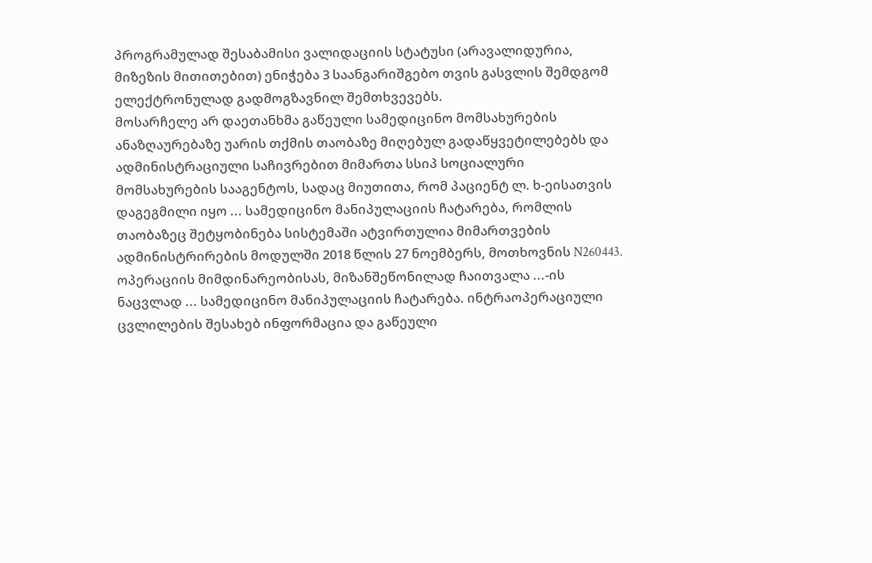პროგრამულად შესაბამისი ვალიდაციის სტატუსი (არავალიდურია, მიზეზის მითითებით) ენიჭება 3 საანგარიშგებო თვის გასვლის შემდგომ ელექტრონულად გადმოგზავნილ შემთხვევებს.
მოსარჩელე არ დაეთანხმა გაწეული სამედიცინო მომსახურების ანაზღაურებაზე უარის თქმის თაობაზე მიღებულ გადაწყვეტილებებს და ადმინისტრაციული საჩივრებით მიმართა სსიპ სოციალური მომსახურების სააგენტოს, სადაც მიუთითა, რომ პაციენტ ლ. ხ-ეისათვის დაგეგმილი იყო ... სამედიცინო მანიპულაციის ჩატარება, რომლის თაობაზეც შეტყობინება სისტემაში ატვირთულია მიმართვების ადმინისტრირების მოდულში 2018 წლის 27 ნოემბერს, მოთხოვნის N260443. ოპერაციის მიმდინარეობისას, მიზანშეწონილად ჩაითვალა ...-ის ნაცვლად ... სამედიცინო მანიპულაციის ჩატარება. ინტრაოპერაციული ცვლილების შესახებ ინფორმაცია და გაწეული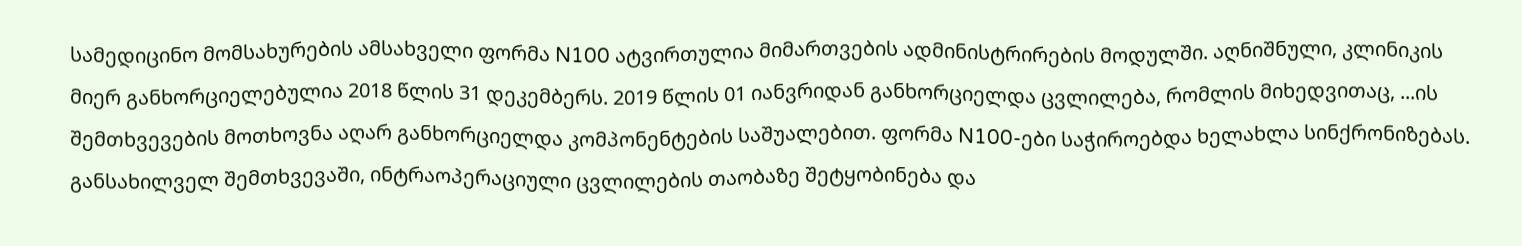სამედიცინო მომსახურების ამსახველი ფორმა N100 ატვირთულია მიმართვების ადმინისტრირების მოდულში. აღნიშნული, კლინიკის მიერ განხორციელებულია 2018 წლის 31 დეკემბერს. 2019 წლის 01 იანვრიდან განხორციელდა ცვლილება, რომლის მიხედვითაც, ...ის შემთხვევების მოთხოვნა აღარ განხორციელდა კომპონენტების საშუალებით. ფორმა N100-ები საჭიროებდა ხელახლა სინქრონიზებას. განსახილველ შემთხვევაში, ინტრაოპერაციული ცვლილების თაობაზე შეტყობინება და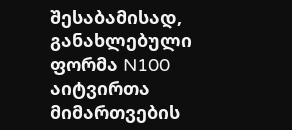შესაბამისად, განახლებული ფორმა N100 აიტვირთა მიმართვების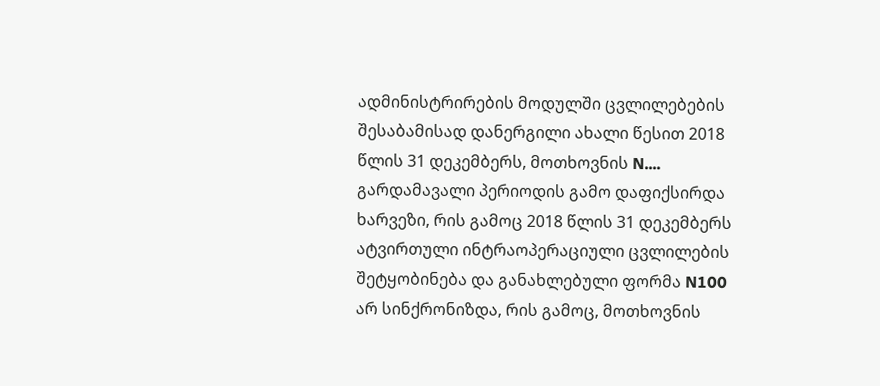ადმინისტრირების მოდულში ცვლილებების შესაბამისად დანერგილი ახალი წესით 2018 წლის 31 დეკემბერს, მოთხოვნის N.... გარდამავალი პერიოდის გამო დაფიქსირდა ხარვეზი, რის გამოც 2018 წლის 31 დეკემბერს ატვირთული ინტრაოპერაციული ცვლილების შეტყობინება და განახლებული ფორმა N100 არ სინქრონიზდა, რის გამოც, მოთხოვნის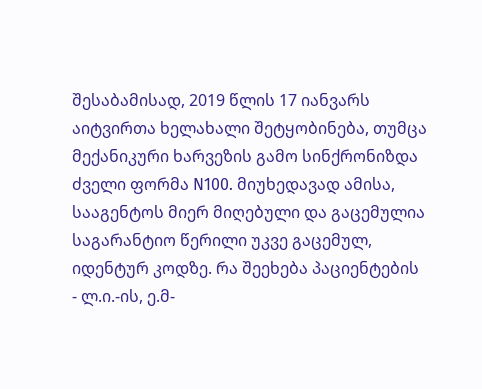შესაბამისად, 2019 წლის 17 იანვარს აიტვირთა ხელახალი შეტყობინება, თუმცა მექანიკური ხარვეზის გამო სინქრონიზდა ძველი ფორმა N100. მიუხედავად ამისა, სააგენტოს მიერ მიღებული და გაცემულია საგარანტიო წერილი უკვე გაცემულ, იდენტურ კოდზე. რა შეეხება პაციენტების - ლ.ი.-ის, ე.მ-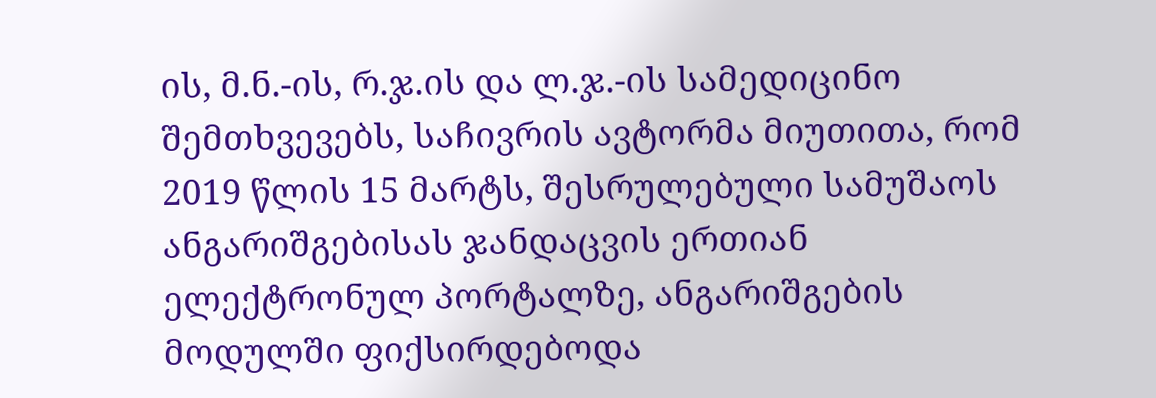ის, მ.ნ.-ის, რ.ჯ.ის და ლ.ჯ.-ის სამედიცინო შემთხვევებს, საჩივრის ავტორმა მიუთითა, რომ 2019 წლის 15 მარტს, შესრულებული სამუშაოს ანგარიშგებისას ჯანდაცვის ერთიან ელექტრონულ პორტალზე, ანგარიშგების მოდულში ფიქსირდებოდა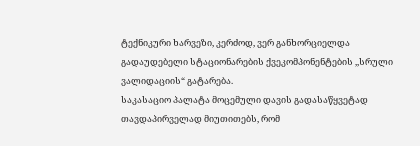ტექნიკური ხარვეზი, კერძოდ, ვერ განხორციელდა გადაუდებელი სტაციონარების ქვეკომპონენტების ,,სრული ვალიდაციის“ გატარება.
საკასაციო პალატა მოცემული დავის გადასაწყვეტად თავდაპირველად მიუთითებს, რომ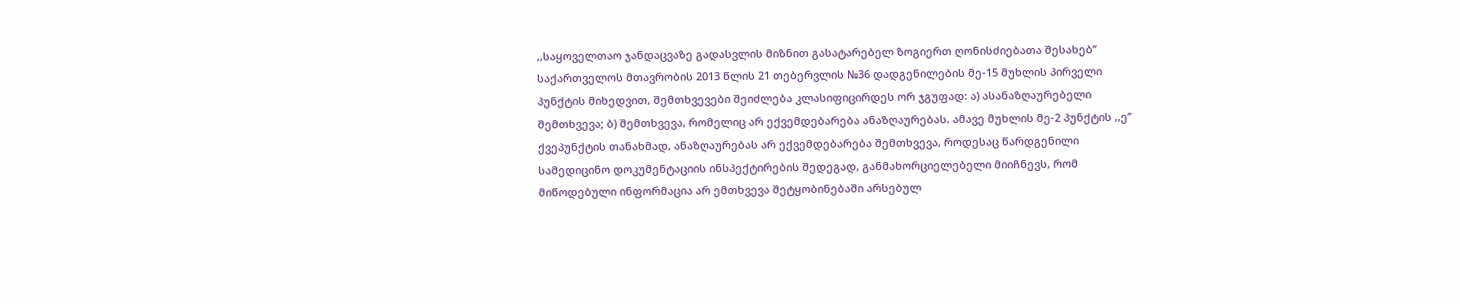,,საყოველთაო ჯანდაცვაზე გადასვლის მიზნით გასატარებელ ზოგიერთ ღონისძიებათა შესახებ’’ საქართველოს მთავრობის 2013 წლის 21 თებერვლის №36 დადგენილების მე-15 მუხლის პირველი პუნქტის მიხედვით, შემთხვევები შეიძლება კლასიფიცირდეს ორ ჯგუფად: ა) ასანაზღაურებელი შემთხვევა; ბ) შემთხვევა, რომელიც არ ექვემდებარება ანაზღაურებას. ამავე მუხლის მე-2 პუნქტის ,,ე’’ ქვეპუნქტის თანახმად, ანაზღაურებას არ ექვემდებარება შემთხვევა, როდესაც წარდგენილი სამედიცინო დოკუმენტაციის ინსპექტირების შედეგად, განმახორციელებელი მიიჩნევს, რომ მიწოდებული ინფორმაცია არ ემთხვევა შეტყობინებაში არსებულ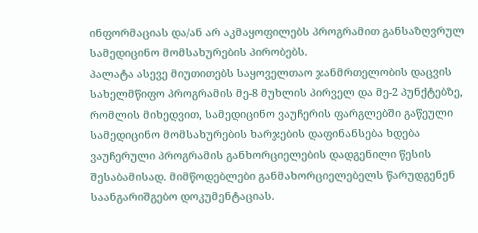ინფორმაციას და/ან არ აკმაყოფილებს პროგრამით განსაზღვრულ სამედიცინო მომსახურების პირობებს.
პალატა ასევე მიუთითებს საყოველთაო ჯანმრთელობის დაცვის სახელმწიფო პროგრამის მე-8 მუხლის პირველ და მე-2 პუნქტებზე, რომლის მიხედვით, სამედიცინო ვაუჩერის ფარგლებში გაწეული სამედიცინო მომსახურების ხარჯების დაფინანსება ხდება ვაუჩერული პროგრამის განხორციელების დადგენილი წესის შესაბამისად. მიმწოდებლები განმახორციელებელს წარუდგენენ საანგარიშგებო დოკუმენტაციას.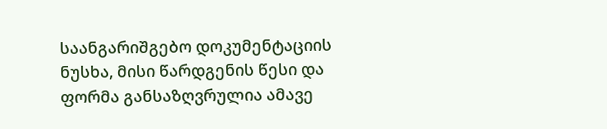საანგარიშგებო დოკუმენტაციის ნუსხა, მისი წარდგენის წესი და ფორმა განსაზღვრულია ამავე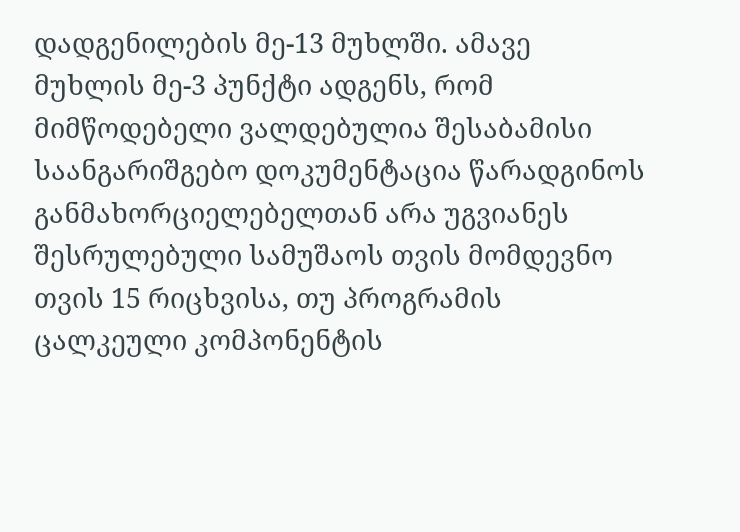დადგენილების მე-13 მუხლში. ამავე მუხლის მე-3 პუნქტი ადგენს, რომ მიმწოდებელი ვალდებულია შესაბამისი საანგარიშგებო დოკუმენტაცია წარადგინოს განმახორციელებელთან არა უგვიანეს შესრულებული სამუშაოს თვის მომდევნო თვის 15 რიცხვისა, თუ პროგრამის ცალკეული კომპონენტის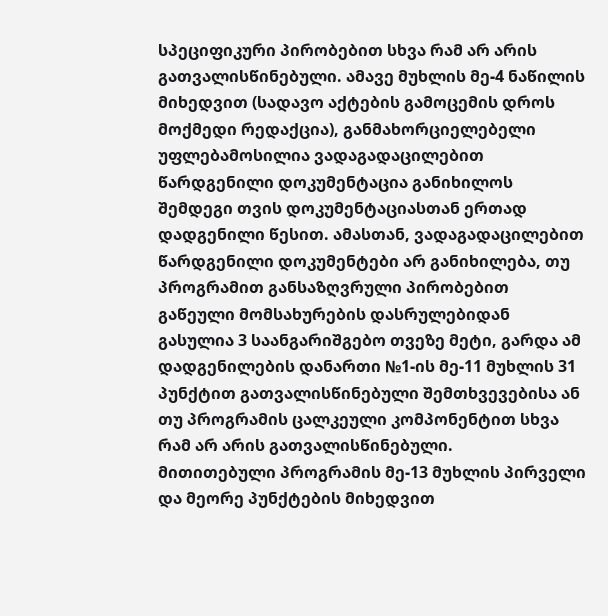სპეციფიკური პირობებით სხვა რამ არ არის გათვალისწინებული. ამავე მუხლის მე-4 ნაწილის მიხედვით (სადავო აქტების გამოცემის დროს მოქმედი რედაქცია), განმახორციელებელი უფლებამოსილია ვადაგადაცილებით წარდგენილი დოკუმენტაცია განიხილოს შემდეგი თვის დოკუმენტაციასთან ერთად დადგენილი წესით. ამასთან, ვადაგადაცილებით წარდგენილი დოკუმენტები არ განიხილება, თუ პროგრამით განსაზღვრული პირობებით გაწეული მომსახურების დასრულებიდან გასულია 3 საანგარიშგებო თვეზე მეტი, გარდა ამ დადგენილების დანართი №1-ის მე-11 მუხლის 31 პუნქტით გათვალისწინებული შემთხვევებისა ან თუ პროგრამის ცალკეული კომპონენტით სხვა რამ არ არის გათვალისწინებული.
მითითებული პროგრამის მე-13 მუხლის პირველი და მეორე პუნქტების მიხედვით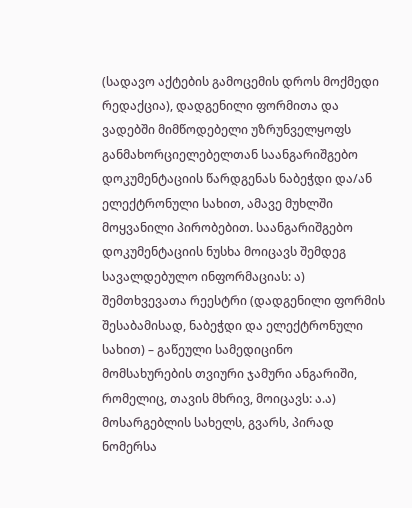(სადავო აქტების გამოცემის დროს მოქმედი რედაქცია), დადგენილი ფორმითა და ვადებში მიმწოდებელი უზრუნველყოფს განმახორციელებელთან საანგარიშგებო დოკუმენტაციის წარდგენას ნაბეჭდი და/ან ელექტრონული სახით, ამავე მუხლში მოყვანილი პირობებით. საანგარიშგებო დოკუმენტაციის ნუსხა მოიცავს შემდეგ სავალდებულო ინფორმაციას: ა) შემთხვევათა რეესტრი (დადგენილი ფორმის შესაბამისად, ნაბეჭდი და ელექტრონული სახით) – გაწეული სამედიცინო მომსახურების თვიური ჯამური ანგარიში, რომელიც, თავის მხრივ, მოიცავს: ა.ა) მოსარგებლის სახელს, გვარს, პირად ნომერსა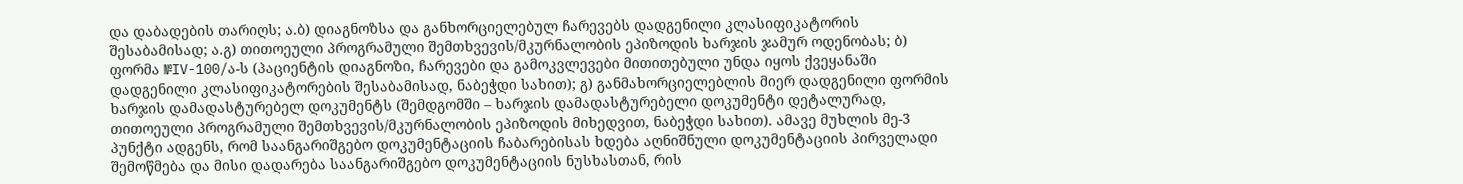და დაბადების თარიღს; ა.ბ) დიაგნოზსა და განხორციელებულ ჩარევებს დადგენილი კლასიფიკატორის შესაბამისად; ა.გ) თითოეული პროგრამული შემთხვევის/მკურნალობის ეპიზოდის ხარჯის ჯამურ ოდენობას; ბ) ფორმა №IV-100/ა-ს (პაციენტის დიაგნოზი, ჩარევები და გამოკვლევები მითითებული უნდა იყოს ქვეყანაში დადგენილი კლასიფიკატორების შესაბამისად, ნაბეჭდი სახით); გ) განმახორციელებლის მიერ დადგენილი ფორმის ხარჯის დამადასტურებელ დოკუმენტს (შემდგომში – ხარჯის დამადასტურებელი დოკუმენტი დეტალურად, თითოეული პროგრამული შემთხვევის/მკურნალობის ეპიზოდის მიხედვით, ნაბეჭდი სახით). ამავე მუხლის მე-3 პუნქტი ადგენს, რომ საანგარიშგებო დოკუმენტაციის ჩაბარებისას ხდება აღნიშნული დოკუმენტაციის პირველადი შემოწმება და მისი დადარება საანგარიშგებო დოკუმენტაციის ნუსხასთან, რის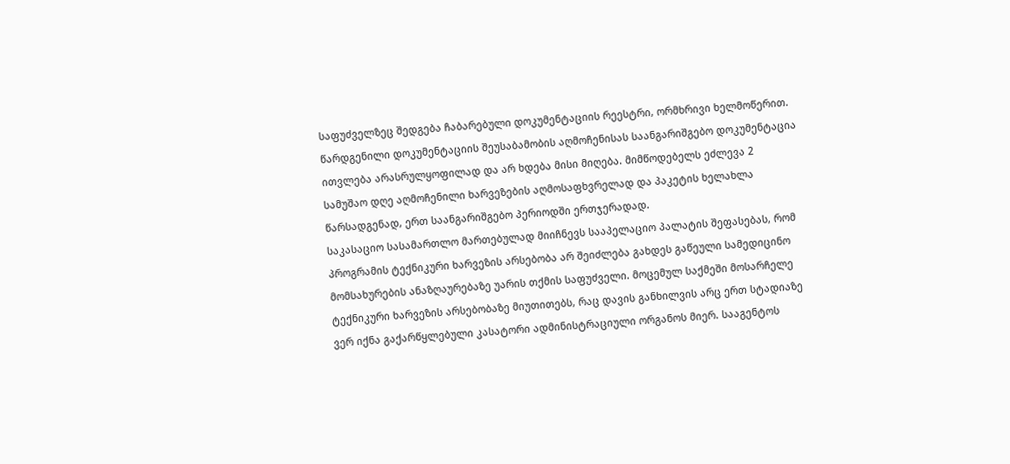საფუძველზეც შედგება ჩაბარებული დოკუმენტაციის რეესტრი, ორმხრივი ხელმოწერით. წარდგენილი დოკუმენტაციის შეუსაბამობის აღმოჩენისას საანგარიშგებო დოკუმენტაცია ითვლება არასრულყოფილად და არ ხდება მისი მიღება. მიმწოდებელს ეძლევა 2 სამუშაო დღე აღმოჩენილი ხარვეზების აღმოსაფხვრელად და პაკეტის ხელახლა წარსადგენად, ერთ საანგარიშგებო პერიოდში ერთჯერადად.
საკასაციო სასამართლო მართებულად მიიჩნევს სააპელაციო პალატის შეფასებას, რომ პროგრამის ტექნიკური ხარვეზის არსებობა არ შეიძლება გახდეს გაწეული სამედიცინო მომსახურების ანაზღაურებაზე უარის თქმის საფუძველი. მოცემულ საქმეში მოსარჩელე ტექნიკური ხარვეზის არსებობაზე მიუთითებს, რაც დავის განხილვის არც ერთ სტადიაზე ვერ იქნა გაქარწყლებული კასატორი ადმინისტრაციული ორგანოს მიერ. სააგენტოს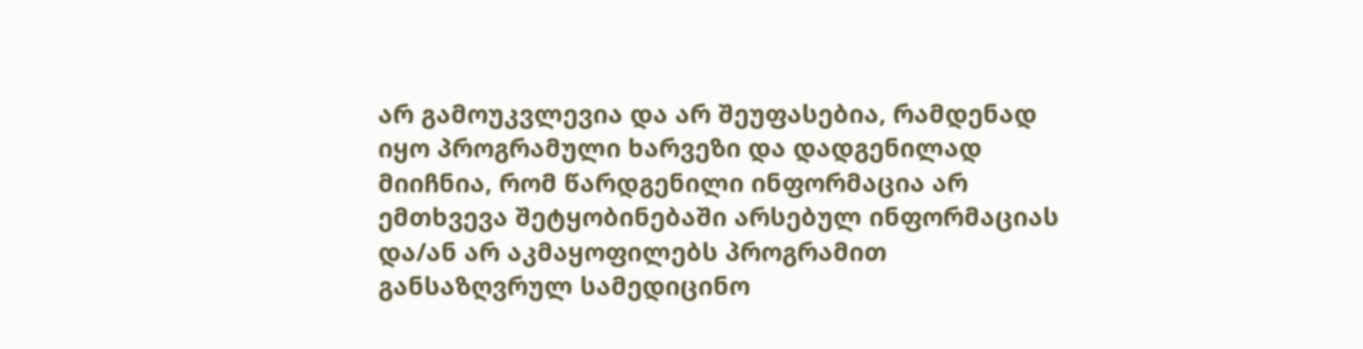არ გამოუკვლევია და არ შეუფასებია, რამდენად იყო პროგრამული ხარვეზი და დადგენილად მიიჩნია, რომ წარდგენილი ინფორმაცია არ ემთხვევა შეტყობინებაში არსებულ ინფორმაციას და/ან არ აკმაყოფილებს პროგრამით განსაზღვრულ სამედიცინო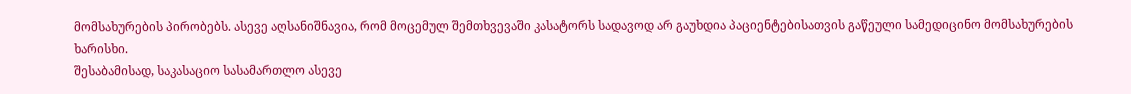მომსახურების პირობებს. ასევე აღსანიშნავია, რომ მოცემულ შემთხვევაში კასატორს სადავოდ არ გაუხდია პაციენტებისათვის გაწეული სამედიცინო მომსახურების ხარისხი.
შესაბამისად, საკასაციო სასამართლო ასევე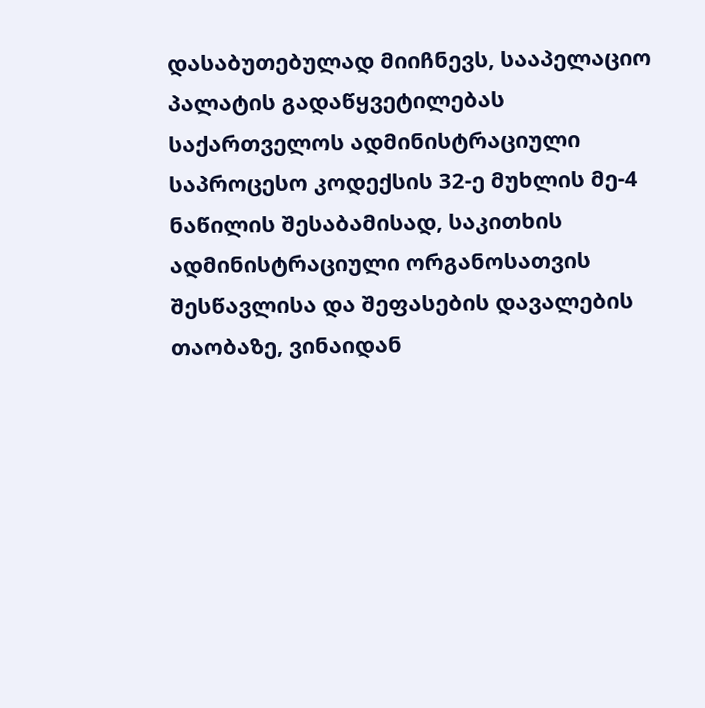დასაბუთებულად მიიჩნევს, სააპელაციო პალატის გადაწყვეტილებას საქართველოს ადმინისტრაციული საპროცესო კოდექსის 32-ე მუხლის მე-4 ნაწილის შესაბამისად, საკითხის ადმინისტრაციული ორგანოსათვის შესწავლისა და შეფასების დავალების თაობაზე, ვინაიდან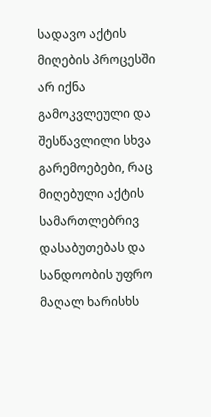სადავო აქტის მიღების პროცესში არ იქნა გამოკვლეული და შესწავლილი სხვა გარემოებები, რაც მიღებული აქტის სამართლებრივ დასაბუთებას და სანდოობის უფრო მაღალ ხარისხს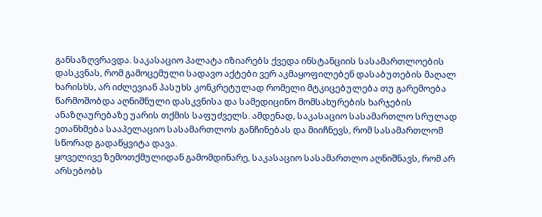განსაზღვრავდა. საკასაციო პალატა იზიარებს ქვედა ინსტანციის სასამართლოების დასკვნას, რომ გამოცემული სადავო აქტები ვერ აკმაყოფილებენ დასაბუთების მაღალ ხარისხს, არ იძლევიან პასუხს კონკრეტულად რომელი მტკიცებულება თუ გარემოება წარმოშობდა აღნიშნული დასკვნისა და სამედიცინო მომსახურების ხარჯების ანაზღაურებაზე უარის თქმის საფუძველს. ამდენად, საკასაციო სასამართლო სრულად ეთანხმება სააპელაციო სასამართლოს განჩინებას და მიიჩნევს, რომ სასამართლომ სწორად გადაწყვიტა დავა.
ყოველივე ზემოთქმულიდან გამომდინარე, საკასაციო სასამართლო აღნიშნავს, რომ არ არსებობს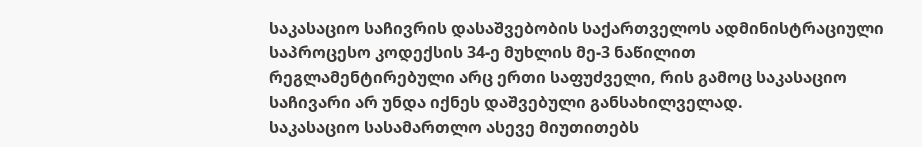საკასაციო საჩივრის დასაშვებობის საქართველოს ადმინისტრაციული საპროცესო კოდექსის 34-ე მუხლის მე-3 ნაწილით რეგლამენტირებული არც ერთი საფუძველი, რის გამოც საკასაციო საჩივარი არ უნდა იქნეს დაშვებული განსახილველად.
საკასაციო სასამართლო ასევე მიუთითებს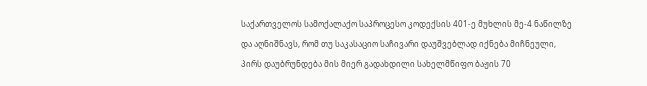საქართველოს სამოქალაქო საპროცესო კოდექსის 401-ე მუხლის მე-4 ნაწილზე და აღნიშნავს, რომ თუ საკასაციო საჩივარი დაუშვებლად იქნება მიჩნეული, პირს დაუბრუნდება მის მიერ გადახდილი სახელმწიფო ბაჟის 70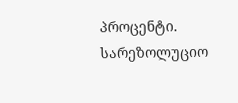პროცენტი.
სარეზოლუციო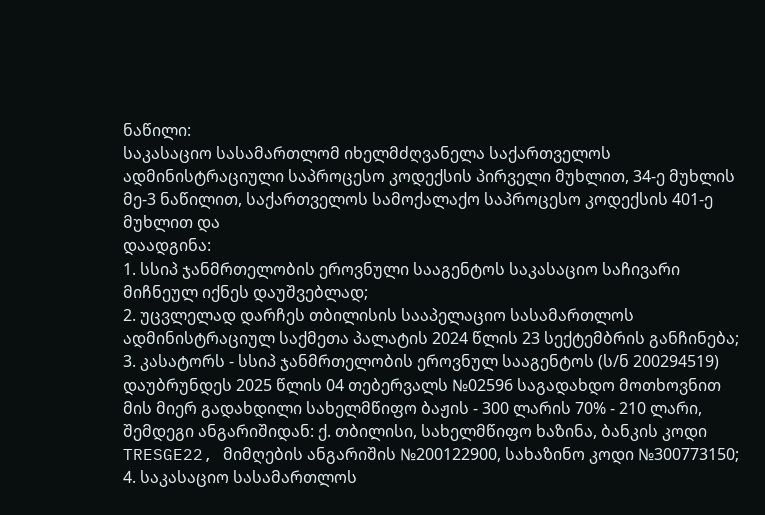ნაწილი:
საკასაციო სასამართლომ იხელმძღვანელა საქართველოს ადმინისტრაციული საპროცესო კოდექსის პირველი მუხლით, 34-ე მუხლის მე-3 ნაწილით, საქართველოს სამოქალაქო საპროცესო კოდექსის 401-ე მუხლით და
დაადგინა:
1. სსიპ ჯანმრთელობის ეროვნული სააგენტოს საკასაციო საჩივარი მიჩნეულ იქნეს დაუშვებლად;
2. უცვლელად დარჩეს თბილისის სააპელაციო სასამართლოს ადმინისტრაციულ საქმეთა პალატის 2024 წლის 23 სექტემბრის განჩინება;
3. კასატორს - სსიპ ჯანმრთელობის ეროვნულ სააგენტოს (ს/ნ 200294519) დაუბრუნდეს 2025 წლის 04 თებერვალს №02596 საგადახდო მოთხოვნით მის მიერ გადახდილი სახელმწიფო ბაჟის - 300 ლარის 70% - 210 ლარი, შემდეგი ანგარიშიდან: ქ. თბილისი, სახელმწიფო ხაზინა, ბანკის კოდი TRESGE22, მიმღების ანგარიშის №200122900, სახაზინო კოდი №300773150;
4. საკასაციო სასამართლოს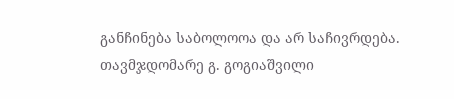განჩინება საბოლოოა და არ საჩივრდება.
თავმჯდომარე გ. გოგიაშვილი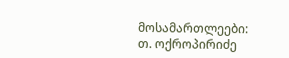მოსამართლეები: თ. ოქროპირიძე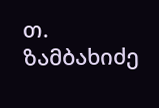თ. ზამბახიძე